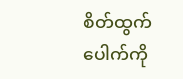စိတ်ထွက်ပေါက်ကို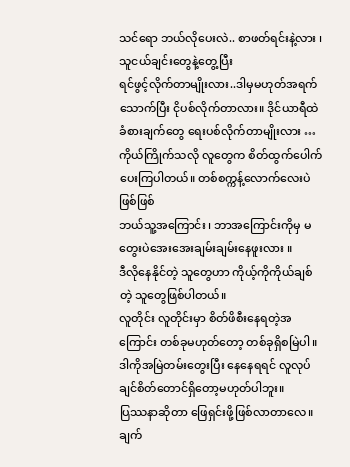သင်ရော ဘယ်လိုပေးလဲ.. စာဖတ်ရင်းနဲ့လား ၊ သူငယ်ချင်းတွေနဲ့တွေ့ပြီး
ရင်ဖွင့်လိုက်တာမျိုးလား..ဒါမှမဟုတ်အရက်သောက်ပြီး ငိုပစ်လိုက်တာလား။ ဒိုင်ယာရီထဲ
ခံစားချက်တွေ ရေးပစ်လိုက်တာမျိုးလား …
ကိုယ်ကြိုက်သလို လူတွေက စိတ်ထွက်ပေါက်ပေးကြပါတယ်။ တစ်စက္ကန့်လောက်လေးပဲဖြစ်ဖြစ်
ဘယ်သူ့အကြောင်း ၊ ဘာအကြောင်းကိုမှ မတွေးပဲအေးအေးချမ်းချမ်းနေဖူးလား ။
ဒီလိုနေနိုင်တဲ့ သူတွေဟာ ကိုယ့်ကိုကိုယ်ချစ်တဲ့ သူတွေဖြစ်ပါတယ်။
လူတိုင်း လူတိုင်းမှာ စိတ်ဖိစီးနေရတဲ့အကြောင်း တစ်ခုမဟုတ်တော့ တစ်ခုရှိစမြဲပါ။
ဒါကိုအမြဲတမ်းတွေးပြီး နေနေရရင် လူလုပ်ချင်စိတ်တောင်ရှိတော့မဟုတ်ပါဘူး။
ပြဿနာဆိုတာ ဖြေရှင်းဖို့ဖြစ်လာတာလေ။ ချက်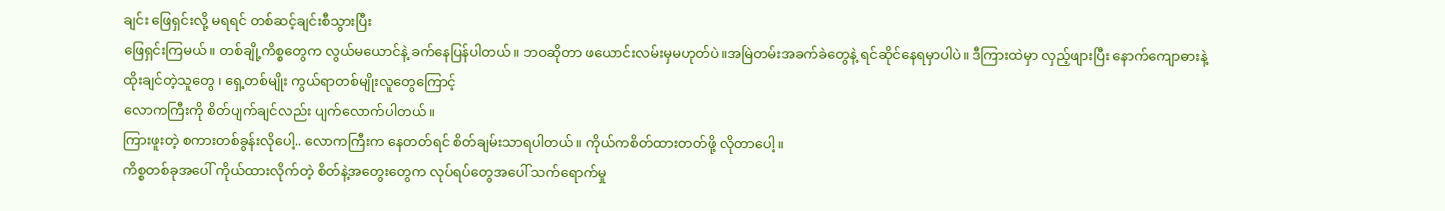ချင်း ဖြေရှင်းလို့ မရရင် တစ်ဆင့်ချင်းစီသွားပြီး
ဖြေရှင်းကြမယ်။ တစ်ချို့ကိစ္စတွေက လွယ်မယောင်နဲ့ ခက်နေပြန်ပါတယ်။ ဘဝဆိုတာ ဖယောင်းလမ်းမှမဟုတ်ပဲ။အမြဲတမ်းအခက်ခဲတွေနဲ့ ရင်ဆိုင်နေရမှာပါပဲ။ ဒီကြားထဲမှာ လှည့်ဖျားပြီး နောက်ကျောဓားနဲ့ထိုးချင်တဲ့သူတွေ ၊ ရှေ့တစ်မျိုး ကွယ်ရာတစ်မျိုးလူတွေကြောင့်
လောကကြီးကို စိတ်ပျက်ချင်လည်း ပျက်လောက်ပါတယ်။
ကြားဖူးတဲ့ စကားတစ်ခွန်းလိုပေါ့.. လောကကြီးက နေတတ်ရင် စိတ်ချမ်းသာရပါတယ်။ ကိုယ်ကစိတ်ထားတတ်ဖို့ လိုတာပေါ့။
ကိစ္စတစ်ခုအပေါ် ကိုယ်ထားလိုက်တဲ့ စိတ်နဲ့အတွေးတွေက လုပ်ရပ်တွေအပေါ် သက်ရောက်မှု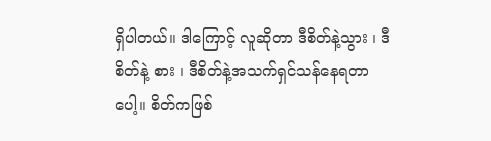ရှိပါတယ်။ ဒါကြောင့် လူဆိုတာ ဒီစိတ်နဲ့သွား ၊ ဒီစိတ်နဲ့ စား ၊ ဒီစိတ်နဲ့အသက်ရှင်သန်နေရတာပေါ့။ စိတ်ကဖြစ်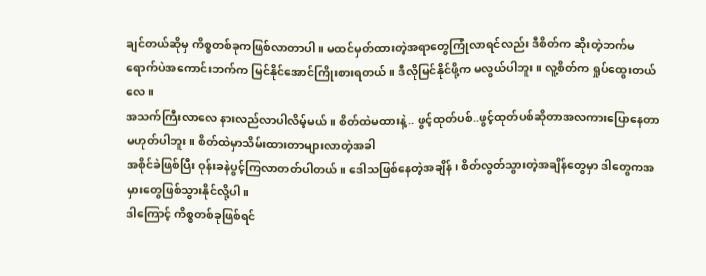ချင်တယ်ဆိုမှ ကိစ္စတစ်ခုကဖြစ်လာတာပါ။ မထင်မှတ်ထားတဲ့အရာတွေကြုံလာရင်လည်း ဒီစိတ်က ဆိုးတဲ့ဘက်မရောက်ပဲအကောင်းဘက်က မြင်နိုင်အောင်ကြိုးစားရတယ်။ ဒီလိုမြင်နိုင်ဖို့က မလွယ်ပါဘူး။ လူ့စိတ်က ရှုပ်ထွေးတယ်လေ။
အသက်ကြီးလာလေ နားလည်လာပါလိမ့်မယ် ။ စိတ်ထဲမထားနဲ့.. ဖွင့်ထုတ်ပစ်..ဖွင့်ထုတ်ပစ်ဆိုတာအလကားပြောနေတာမဟုတ်ပါဘူး။ စိတ်ထဲမှာသိမ်းထားတာများလာတဲ့အခါ
အစိုင်ခဲဖြစ်ပြီး ဝုန်းခနဲပွင့်ကြလာတတ်ပါတယ်။ ဒေါသဖြစ်နေတဲ့အချိန် ၊ စိတ်လွတ်သွားတဲ့အချိန်တွေမှာ ဒါတွေကအမှားတွေဖြစ်သွားနိုင်လို့ပါ။
ဒါကြောင့် ကိစ္စတစ်ခုဖြစ်ရင်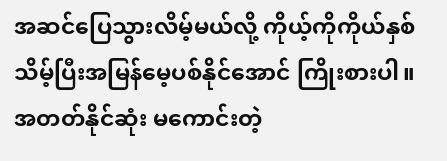အဆင်ပြေသွားလိမ့်မယ်လို့ ကိုယ့်ကိုကိုယ်နှစ်သိမ့်ပြီးအမြန်မေ့ပစ်နိုင်အောင် ကြိုးစားပါ။အတတ်နိုင်ဆုံး မကောင်းတဲ့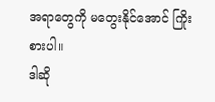အရာတွေကို မတွေးနိုင်အောင် ကြိုးစားပါ။
ဒါဆို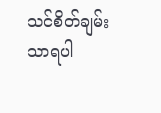သင်စိတ်ချမ်းသာရပါ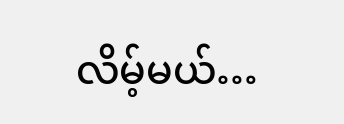လိမ့်မယ်…